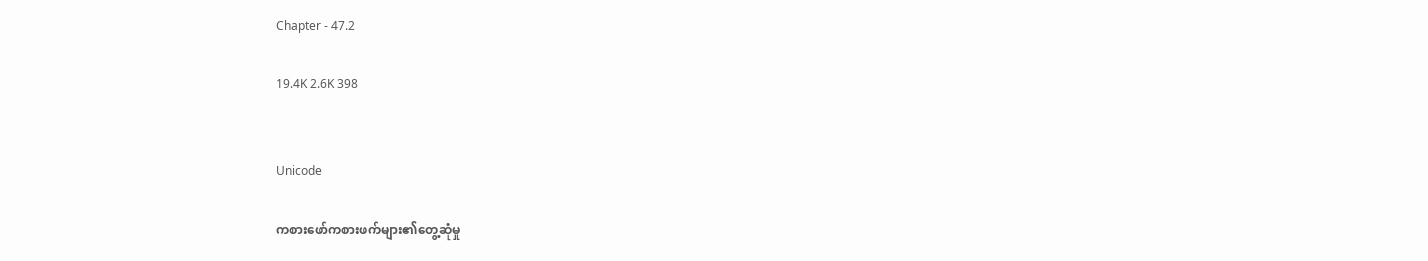Chapter - 47.2

19.4K 2.6K 398


Unicode

ကစားဖော်ကစားဖက်များ၏တွေ့ဆုံမှု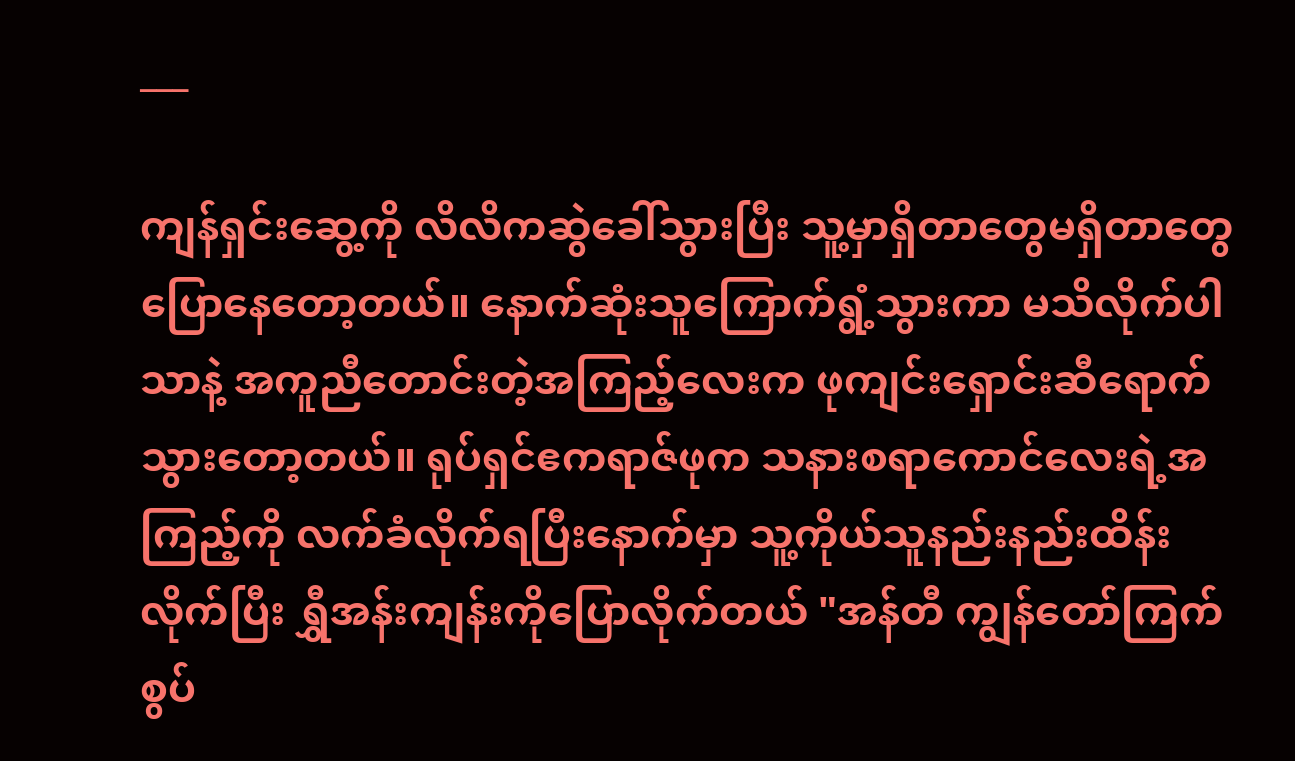___

ကျန်ရှင်းဆွေ့ကို လိလိကဆွဲခေါ်သွားပြီး သူ့မှာရှိတာတွေမရှိတာတွေ ပြောနေတော့တယ်။ နောက်ဆုံးသူကြောက်ရွံ့သွားကာ မသိလိုက်ပါသာနဲ့ အကူညီတောင်းတဲ့အကြည့်လေးက ဖုကျင်းရှောင်းဆီရောက်သွားတော့တယ်။ ရုပ်ရှင်ဧကရာဇ်ဖုက သနားစရာကောင်လေးရဲ့အကြည့်ကို လက်ခံလိုက်ရပြီးနောက်မှာ သူ့ကိုယ်သူနည်းနည်းထိန်းလိုက်ပြီး ရွှီအန်းကျန်းကိုပြောလိုက်တယ် "အန်တီ ကျွန်တော်ကြက်စွပ်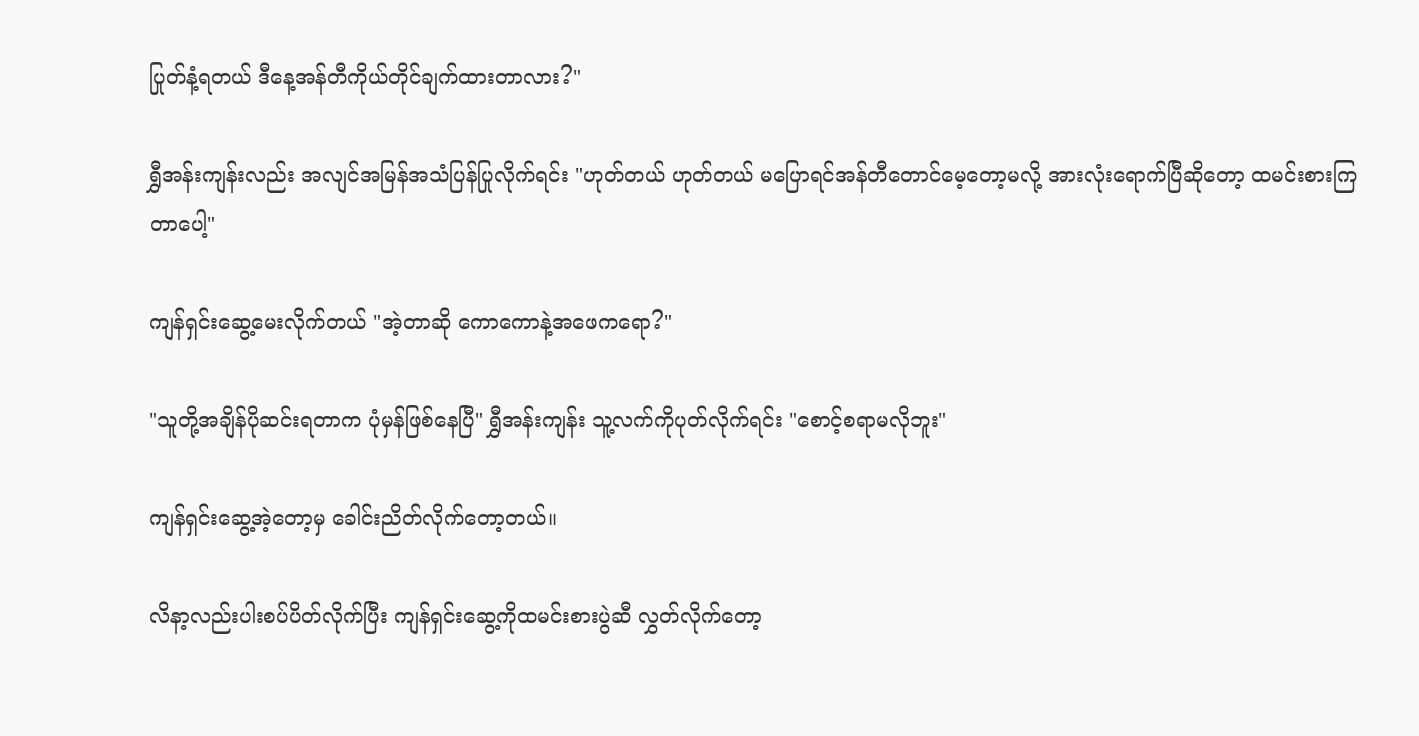ပြုတ်နံ့ရတယ် ဒီနေ့အန်တီကိုယ်တိုင်ချက်ထားတာလား?"

ရွှီအန်းကျန်းလည်း အလျင်အမြန်အသံပြန်ပြုလိုက်ရင်း "ဟုတ်တယ် ဟုတ်တယ် မပြောရင်အန်တီတောင်မေ့တော့မလို့ အားလုံးရောက်ပြီဆိုတော့ ထမင်းစားကြတာပေါ့"

ကျန်ရှင်းဆွေ့မေးလိုက်တယ် "အဲ့တာဆို ကောကောနဲ့အဖေကရော?"

"သူတို့အချိန်ပိုဆင်းရတာက ပုံမှန်ဖြစ်နေပြီ" ရွှီအန်းကျန်း သူ့လက်ကိုပုတ်လိုက်ရင်း "စောင့်စရာမလိုဘူး"

ကျန်ရှင်းဆွေ့အဲ့တော့မှ ခေါင်းညိတ်လိုက်တော့တယ်။

လိနာ့လည်းပါးစပ်ပိတ်လိုက်ပြီး ကျန်ရှင်းဆွေ့ကိုထမင်းစားပွဲဆီ လွှတ်လိုက်တော့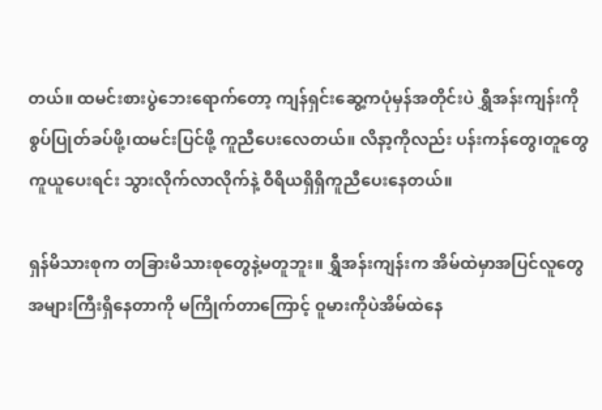တယ်။ ထမင်းစားပွဲဘေးရောက်တော့ ကျန်ရှင်းဆွေ့ကပုံမှန်အတိုင်းပဲ ရွှီအန်းကျန်းကို စွပ်ပြုတ်ခပ်ဖို့၊ထမင်းပြင်ဖို့ ကူညီပေးလေတယ်။ လိနာ့ကိုလည်း ပန်းကန်တွေ၊တူတွေ ကူယူပေးရင်း သွားလိုက်လာလိုက်နဲ့ ဝီရိယရှိရှိကူညီပေးနေတယ်။

ရှန်မိသားစုက တခြားမိသားစုတွေနဲ့မတူဘူး။ ရွှီအန်းကျန်းက အိမ်ထဲမှာအပြင်လူတွေ အများကြီးရှိနေတာကို မကြိုက်တာကြောင့် ဝူမားကိုပဲအိမ်ထဲနေ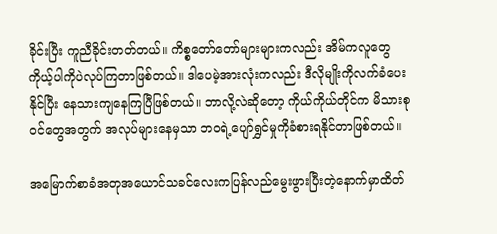ခိုင်းပြီး ကူညီခိုင်းတတ်တယ်။ ကိစ္စတော်တော်များများကလည်း အိမ်ကလူတွေကိုယ့်ပါကိုပဲလုပ်ကြတာဖြစ်တယ်။ ဒါပေမဲ့အားလုံးကလည်း ဒီလိုမျိုးကိုလက်ခံပေးနိုင်ပြီး နေသားကျနေကြပြီဖြစ်တယ်။ ဘာလို့လဲဆိုတော့ ကိုယ်ကိုယ်တိုင်က မိသားစုဝင်တွေအတွက် အလုပ်များနေမှသာ ဘဝရဲ့ပျော်ရွှင်မှုကိုခံစားရနိုင်တာဖြစ်တယ်။

အမြောက်စာခံအတုအယောင်သခင်လေးကပြန်လည်မွေးဖွားပြီးတဲ့နောက်မှာထိတ်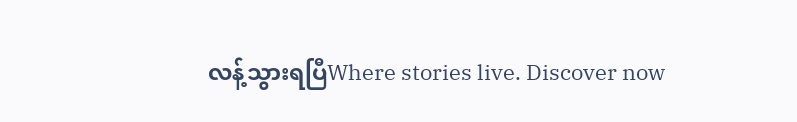လန့်သွားရပြီWhere stories live. Discover now